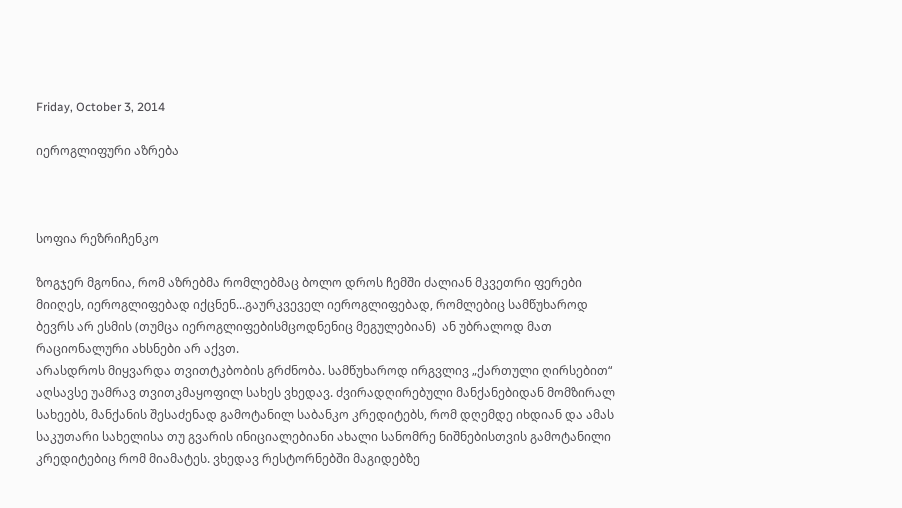Friday, October 3, 2014

იეროგლიფური აზრება



სოფია რეზრიჩენკო

ზოგჯერ მგონია, რომ აზრებმა რომლებმაც ბოლო დროს ჩემში ძალიან მკვეთრი ფერები მიიღეს, იეროგლიფებად იქცნენ...გაურკვეველ იეროგლიფებად, რომლებიც სამწუხაროდ ბევრს არ ესმის (თუმცა იეროგლიფებისმცოდნენიც მეგულებიან)  ან უბრალოდ მათ რაციონალური ახსნები არ აქვთ.
არასდროს მიყვარდა თვითტკბობის გრძნობა. სამწუხაროდ ირგვლივ „ქართული ღირსებით“ აღსავსე უამრავ თვითკმაყოფილ სახეს ვხედავ. ძვირადღირებული მანქანებიდან მომზირალ სახეებს, მანქანის შესაძენად გამოტანილ საბანკო კრედიტებს, რომ დღემდე იხდიან და ამას საკუთარი სახელისა თუ გვარის ინიციალებიანი ახალი სანომრე ნიშნებისთვის გამოტანილი კრედიტებიც რომ მიამატეს. ვხედავ რესტორნებში მაგიდებზე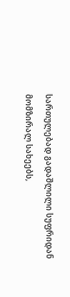სართულებად გადაშლილი სუფრიდან მომზირალ სახეებს,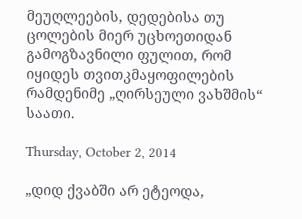მეუღლეების, დედებისა თუ ცოლების მიერ უცხოეთიდან გამოგზავნილი ფულით, რომ იყიდეს თვითკმაყოფილების რამდენიმე „ღირსეული ვახშმის“ საათი.

Thursday, October 2, 2014

„დიდ ქვაბში არ ეტეოდა,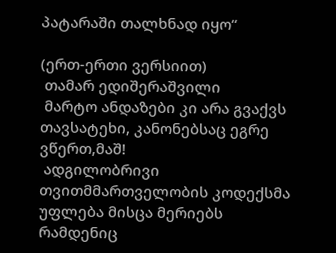პატარაში თალხნად იყო“

(ერთ-ერთი ვერსიით)
 თამარ ედიშერაშვილი
 მარტო ანდაზები კი არა გვაქვს თავსატეხი, კანონებსაც ეგრე ვწერთ,მაშ!
 ადგილობრივი თვითმმართველობის კოდექსმა უფლება მისცა მერიებს რამდენიც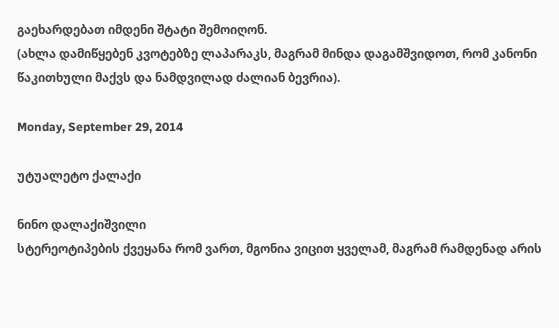გაეხარდებათ იმდენი შტატი შემოიღონ.
(ახლა დამიწყებენ კვოტებზე ლაპარაკს, მაგრამ მინდა დაგამშვიდოთ, რომ კანონი წაკითხული მაქვს და ნამდვილად ძალიან ბევრია).

Monday, September 29, 2014

უტუალეტო ქალაქი

ნინო დალაქიშვილი
სტერეოტიპების ქვეყანა რომ ვართ, მგონია ვიცით ყველამ, მაგრამ რამდენად არის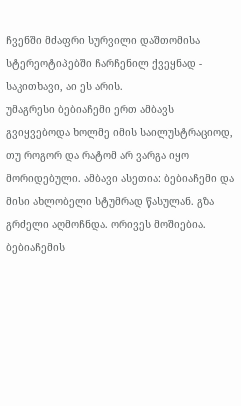ჩვენში მძაფრი სურვილი დაშთომისა სტერეოტიპებში ჩარჩენილ ქვეყნად - საკითხავი, აი ეს არის.
უმაგრესი ბებიაჩემი ერთ ამბავს გვიყვებოდა ხოლმე იმის საილუსტრაციოდ, თუ როგორ და რატომ არ ვარგა იყო მორიდებული. ამბავი ასეთია: ბებიაჩემი და მისი ახლობელი სტუმრად წასულან. გზა გრძელი აღმოჩნდა. ორივეს მოშიებია. ბებიაჩემის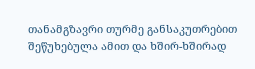თანამგზავრი თურმე განსაკუთრებით შეწუხებულა ამით და ხშირ-ხშირად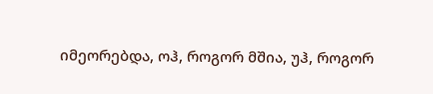იმეორებდა, ოჰ, როგორ მშია, უჰ, როგორ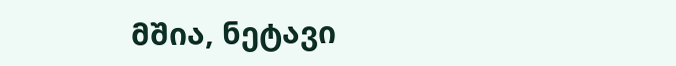მშია, ნეტავი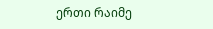ერთი რაიმე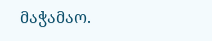მაჭამაო.